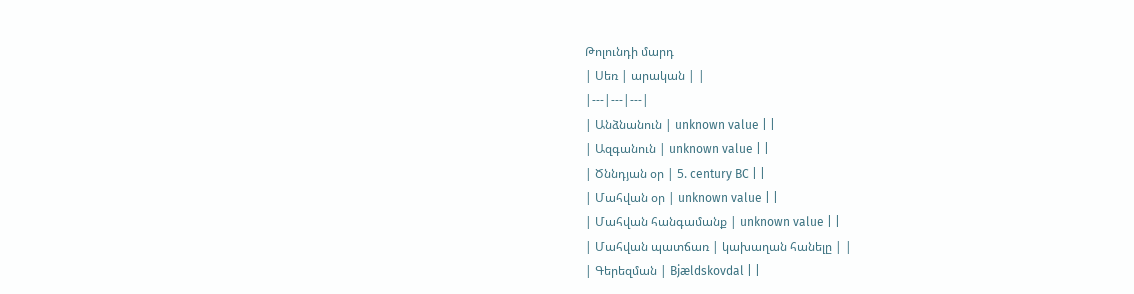Թոլունդի մարդ
| Սեռ | արական | |
|---|---|---|
| Անձնանուն | unknown value | |
| Ազգանուն | unknown value | |
| Ծննդյան օր | 5. century BC | |
| Մահվան օր | unknown value | |
| Մահվան հանգամանք | unknown value | |
| Մահվան պատճառ | կախաղան հանելը | |
| Գերեզման | Bjældskovdal | |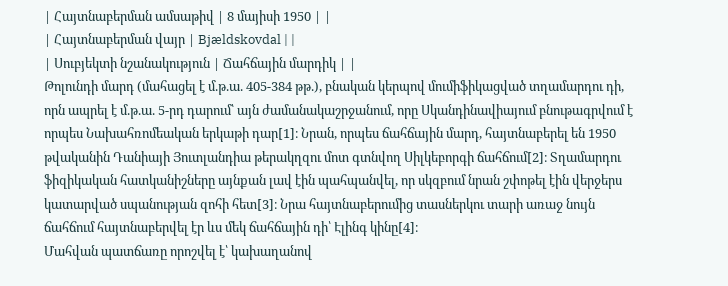| Հայտնաբերման ամսաթիվ | 8 մայիսի 1950 | |
| Հայտնաբերման վայր | Bjældskovdal | |
| Սուբյեկտի նշանակություն | Ճահճային մարդիկ | |
Թոլունդի մարդ (մահացել է մ.թ.ա. 405-384 թթ.), բնական կերպով մումիֆիկացված տղամարդու դի, որն ապրել է մ.թ.ա. 5-րդ դարում՝ այն ժամանակաշրջանում, որը Սկանդինավիայում բնութագրվում է որպես Նախահռոմեական երկաթի դար[1]։ Նրան, որպես ճահճային մարդ, հայտնաբերել են 1950 թվականին Դանիայի Յուտլանդիա թերակղզու մոտ գտնվող Սիլկեբորգի ճահճում[2]։ Տղամարդու ֆիզիկական հատկանիշները այնքան լավ էին պահպանվել, որ սկզբում նրան շփոթել էին վերջերս կատարված սպանության զոհի հետ[3]։ Նրա հայտնաբերումից տասներկու տարի առաջ նույն ճահճում հայտնաբերվել էր ևս մեկ ճահճային դի՝ Էլինգ կինը[4]։
Մահվան պատճառը որոշվել է՝ կախաղանով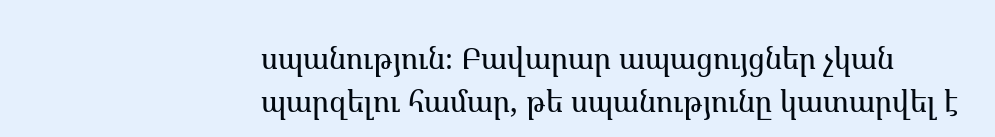սպանություն։ Բավարար ապացույցներ չկան պարզելու համար, թե սպանությունը կատարվել է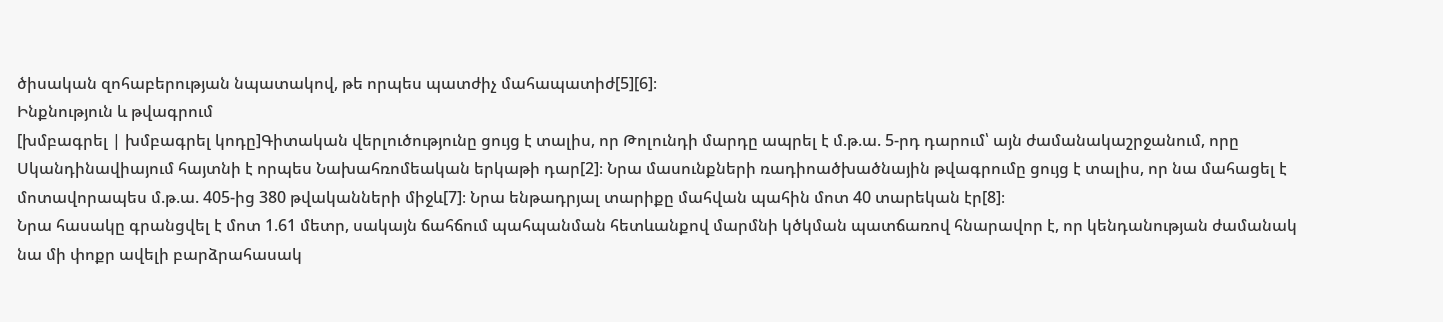ծիսական զոհաբերության նպատակով, թե որպես պատժիչ մահապատիժ[5][6]։
Ինքնություն և թվագրում
[խմբագրել | խմբագրել կոդը]Գիտական վերլուծությունը ցույց է տալիս, որ Թոլունդի մարդը ապրել է մ.թ.ա. 5-րդ դարում՝ այն ժամանակաշրջանում, որը Սկանդինավիայում հայտնի է որպես Նախահռոմեական երկաթի դար[2]։ Նրա մասունքների ռադիոածխածնային թվագրումը ցույց է տալիս, որ նա մահացել է մոտավորապես մ.թ.ա. 405-ից 380 թվականների միջև[7]։ Նրա ենթադրյալ տարիքը մահվան պահին մոտ 40 տարեկան էր[8]։
Նրա հասակը գրանցվել է մոտ 1.61 մետր, սակայն ճահճում պահպանման հետևանքով մարմնի կծկման պատճառով հնարավոր է, որ կենդանության ժամանակ նա մի փոքր ավելի բարձրահասակ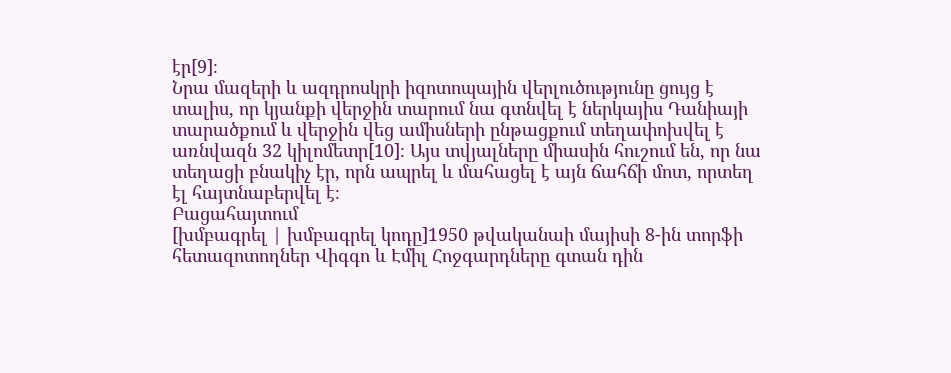էր[9]։
Նրա մազերի և ազդրոսկրի իզոտոպային վերլուծությունը ցույց է տալիս, որ կյանքի վերջին տարում նա գտնվել է ներկայիս Դանիայի տարածքում և վերջին վեց ամիսների ընթացքում տեղափոխվել է առնվազն 32 կիլոմետր[10]։ Այս տվյալները միասին հուշում են, որ նա տեղացի բնակիչ էր, որն ապրել և մահացել է այն ճահճի մոտ, որտեղ էլ հայտնաբերվել է։
Բացահայտում
[խմբագրել | խմբագրել կոդը]1950 թվականաի մայիսի 8-ին տորֆի հետազոտողներ Վիգգո և Էմիլ Հոջգարդները գտան դին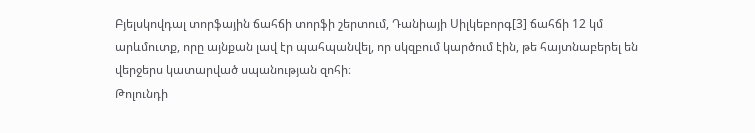Բյելսկովդալ տորֆային ճահճի տորֆի շերտում, Դանիայի Սիլկեբորգ[3] ճահճի 12 կմ արևմուտք, որը այնքան լավ էր պահպանվել, որ սկզբում կարծում էին, թե հայտնաբերել են վերջերս կատարված սպանության զոհի։
Թոլունդի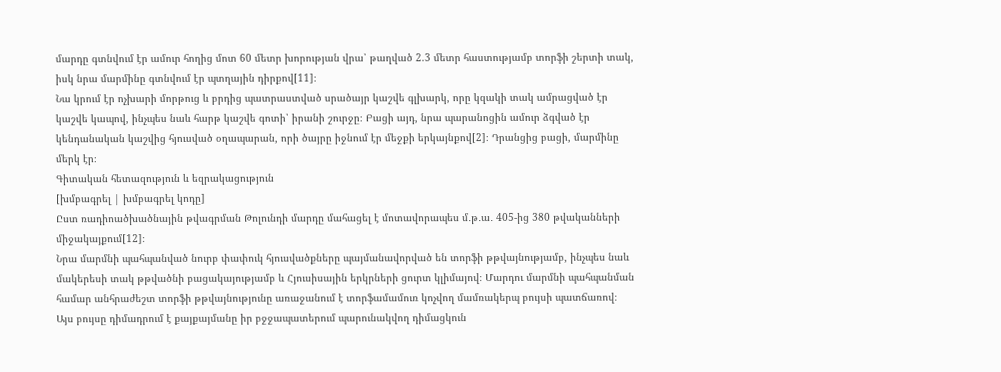մարդը գտնվում էր ամուր հողից մոտ 60 մետր խորության վրա՝ թաղված 2.3 մետր հաստությամբ տորֆի շերտի տակ, իսկ նրա մարմինը գտնվում էր պտղային դիրքով[11]։
Նա կրում էր ոչխարի մորթուց և բրդից պատրաստված սրածայր կաշվե գլխարկ, որը կզակի տակ ամրացված էր կաշվե կապով, ինչպես նաև հարթ կաշվե գոտի՝ իրանի շուրջը։ Բացի այդ, նրա պարանոցին ամուր ձգված էր կենդանական կաշվից հյուսված օղապարան, որի ծայրը իջնում էր մեջքի երկայնքով[2]։ Դրանցից բացի, մարմինը մերկ էր։
Գիտական հետազություն և եզրակացություն
[խմբագրել | խմբագրել կոդը]
Ըստ ռադիոածխածնային թվագրման Թոլունդի մարդը մահացել է մոտավորապես մ․թ․ա․ 405-ից 380 թվականների միջակայքում[12]։
Նրա մարմնի պահպանված նուրբ փափուկ հյուսվածքները պայմանավորված են տորֆի թթվայնությամբ, ինչպես նաև մակերեսի տակ թթվածնի բացակայությամբ և Հյուսիսային երկրների ցուրտ կլիմայով։ Մարդու մարմնի պահպանման համար անհրաժեշտ տորֆի թթվայնությունը առաջանում է տորֆամամուռ կոչվող մամռակերպ բույսի պատճառով։ Այս բույսը դիմադրում է քայքայմանը իր բջջապատերում պարունակվող դիմացկուն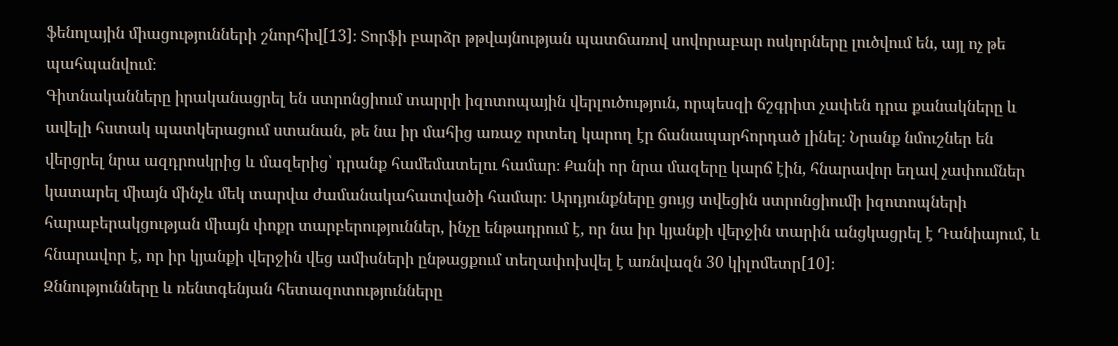ֆենոլային միացությունների շնորհիվ[13]։ Տորֆի բարձր թթվայնության պատճառով սովորաբար ոսկորները լուծվում են, այլ ոչ թե պահպանվում։
Գիտնականները իրականացրել են ստրոնցիում տարրի իզոտոպային վերլուծություն, որպեսզի ճշգրիտ չափեն դրա քանակները և ավելի հստակ պատկերացում ստանան, թե նա իր մահից առաջ որտեղ կարող էր ճանապարհորդած լինել։ Նրանք նմուշներ են վերցրել նրա ազդրոսկրից և մազերից՝ դրանք համեմատելու համար։ Քանի որ նրա մազերը կարճ էին, հնարավոր եղավ չափումներ կատարել միայն մինչև մեկ տարվա ժամանակահատվածի համար։ Արդյունքները ցույց տվեցին ստրոնցիումի իզոտոպների հարաբերակցության միայն փոքր տարբերություններ, ինչը ենթադրում է, որ նա իր կյանքի վերջին տարին անցկացրել է Դանիայում, և հնարավոր է, որ իր կյանքի վերջին վեց ամիսների ընթացքում տեղափոխվել է առնվազն 30 կիլոմետր[10]։
Զննությունները և ռենտգենյան հետազոտությունները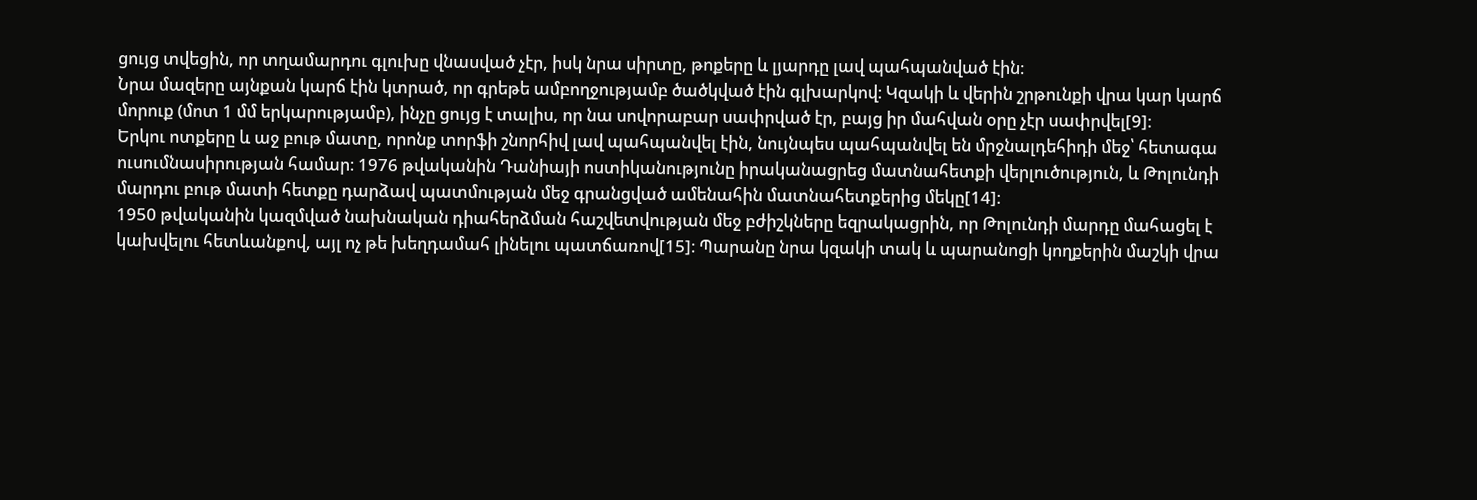ցույց տվեցին, որ տղամարդու գլուխը վնասված չէր, իսկ նրա սիրտը, թոքերը և լյարդը լավ պահպանված էին։
Նրա մազերը այնքան կարճ էին կտրած, որ գրեթե ամբողջությամբ ծածկված էին գլխարկով։ Կզակի և վերին շրթունքի վրա կար կարճ մորուք (մոտ 1 մմ երկարությամբ), ինչը ցույց է տալիս, որ նա սովորաբար սափրված էր, բայց իր մահվան օրը չէր սափրվել[9]։
Երկու ոտքերը և աջ բութ մատը, որոնք տորֆի շնորհիվ լավ պահպանվել էին, նույնպես պահպանվել են մրջնալդեհիդի մեջ՝ հետագա ուսումնասիրության համար։ 1976 թվականին Դանիայի ոստիկանությունը իրականացրեց մատնահետքի վերլուծություն, և Թոլունդի մարդու բութ մատի հետքը դարձավ պատմության մեջ գրանցված ամենահին մատնահետքերից մեկը[14]։
1950 թվականին կազմված նախնական դիահերձման հաշվետվության մեջ բժիշկները եզրակացրին, որ Թոլունդի մարդը մահացել է կախվելու հետևանքով, այլ ոչ թե խեղդամահ լինելու պատճառով[15]։ Պարանը նրա կզակի տակ և պարանոցի կողքերին մաշկի վրա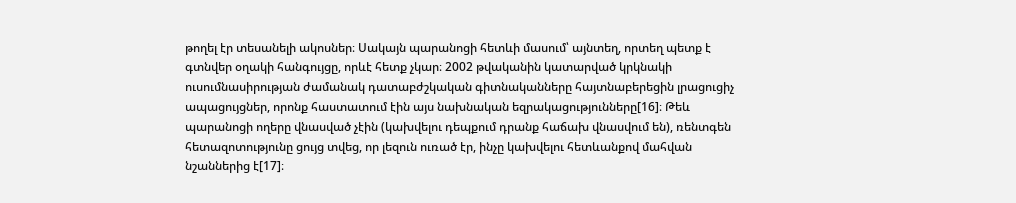թողել էր տեսանելի ակոսներ։ Սակայն պարանոցի հետևի մասում՝ այնտեղ, որտեղ պետք է գտնվեր օղակի հանգույցը, որևէ հետք չկար։ 2002 թվականին կատարված կրկնակի ուսումնասիրության ժամանակ դատաբժշկական գիտնականները հայտնաբերեցին լրացուցիչ ապացույցներ, որոնք հաստատում էին այս նախնական եզրակացությունները[16]։ Թեև պարանոցի ողերը վնասված չէին (կախվելու դեպքում դրանք հաճախ վնասվում են), ռենտգեն հետազոտությունը ցույց տվեց, որ լեզուն ուռած էր, ինչը կախվելու հետևանքով մահվան նշաններից է[17]։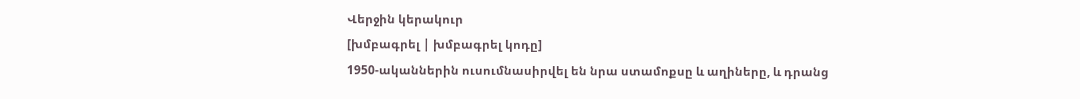Վերջին կերակուր
[խմբագրել | խմբագրել կոդը]
1950-ականներին ուսումնասիրվել են նրա ստամոքսը և աղիները, և դրանց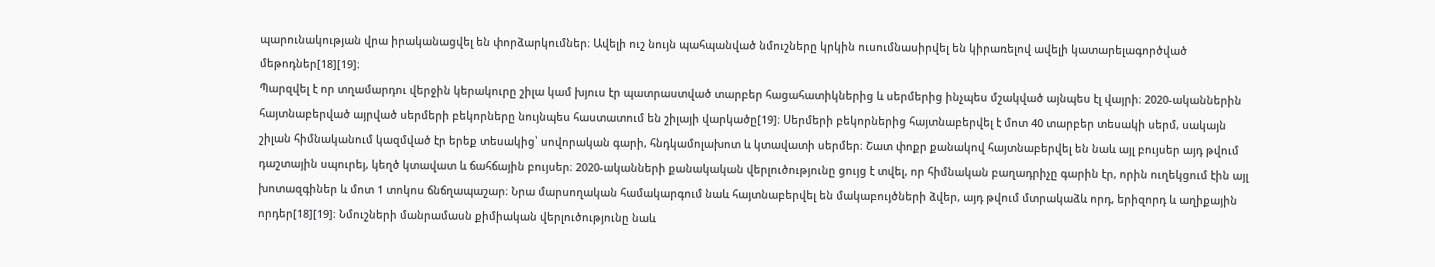պարունակության վրա իրականացվել են փորձարկումներ։ Ավելի ուշ նույն պահպանված նմուշները կրկին ուսումնասիրվել են կիրառելով ավելի կատարելագործված մեթոդներ[18][19]։
Պարզվել է որ տղամարդու վերջին կերակուրը շիլա կամ խյուս էր պատրաստված տարբեր հացահատիկներից և սերմերից ինչպես մշակված այնպես էլ վայրի։ 2020-ականներին հայտնաբերված այրված սերմերի բեկորները նույնպես հաստատում են շիլայի վարկածը[19]։ Սերմերի բեկորներից հայտնաբերվել է մոտ 40 տարբեր տեսակի սերմ, սակայն շիլան հիմնականում կազմված էր երեք տեսակից՝ սովորական գարի, հնդկամոլախոտ և կտավատի սերմեր։ Շատ փոքր քանակով հայտնաբերվել են նաև այլ բույսեր այդ թվում դաշտային սպուրեյ, կեղծ կտավատ և ճահճային բույսեր։ 2020-ականների քանակական վերլուծությունը ցույց է տվել, որ հիմնական բաղադրիչը գարին էր, որին ուղեկցում էին այլ խոտազգիներ և մոտ 1 տոկոս ճնճղապաշար։ Նրա մարսողական համակարգում նաև հայտնաբերվել են մակաբույծների ձվեր, այդ թվում մտրակաձև որդ, երիզորդ և աղիքային որդեր[18][19]։ Նմուշների մանրամասն քիմիական վերլուծությունը նաև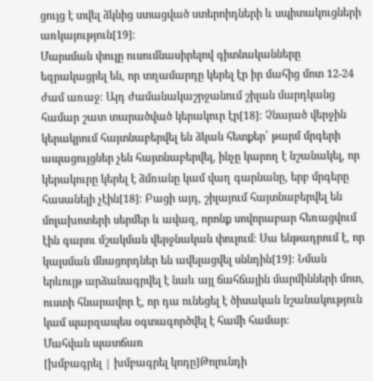ցույց է տվել ձկնից ստացված ստերոիդների և սպիտակուցների առկայություն[19]։
Մարսման փուլը ուսումնասիրելով գիտնականները եզրակացրել են, որ տղամարդը կերել էր իր մահից մոտ 12-24 ժամ առաջ։ Այդ ժամանակաշրջանում շիլան մարդկանց համար շատ տարածված կերակուր էր[18]։ Չնայած վերջին կերակրում հայտնաբերվել են ձկան հետքեր՝ թարմ մրգերի ապացույցներ չեն հայտնաբերվել, ինչը կարող է նշանակել, որ կերակուրը կերել է ձմռանը կամ վաղ գարնանը, երբ մրգերը հասանելի չէին[18]։ Բացի այդ, շիլայում հայտնաբերվել են մոլախոտերի սերմեր և ավազ, որոնք սովորաբար հեռացվում էին գարու մշակման վերջնական փուլում։ Սա ենթադրում է, որ կալսման մնացորդներ են ավելացվել սննդին[19]։ Նման երևույթ արձանագրվել է նաև այլ ճահճային մարմինների մոտ, ուստի հնարավոր է, որ դա ունեցել է ծիսական նշանակություն կամ պարզապես օգտագործվել է համի համար։
Մահվան պատճառ
[խմբագրել | խմբագրել կոդը]Թոլունդի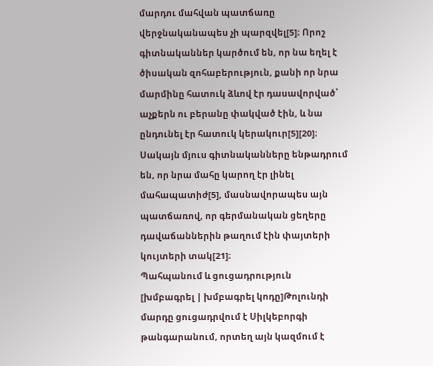մարդու մահվան պատճառը վերջնականապես չի պարզվել[5]։ Որոշ գիտնականներ կարծում են, որ նա եղել է ծիսական զոհաբերություն, քանի որ նրա մարմինը հատուկ ձևով էր դասավորված՝ աչքերն ու բերանը փակված էին, և նա ընդունել էր հատուկ կերակուր[5][20]։ Սակայն մյուս գիտնականները ենթադրում են, որ նրա մահը կարող էր լինել մահապատիժ[5], մասնավորապես այն պատճառով, որ գերմանական ցեղերը դավաճաններին թաղում էին փայտերի կույտերի տակ[21]։
Պահպանում և ցուցադրություն
[խմբագրել | խմբագրել կոդը]Թոլունդի մարդը ցուցադրվում է Սիլկեբորգի թանգարանում, որտեղ այն կազմում է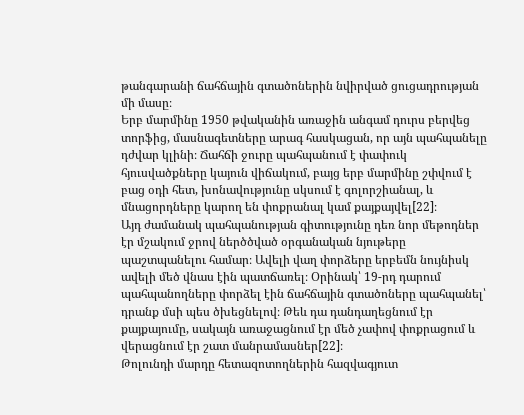թանգարանի ճահճային գտածոներին նվիրված ցուցադրության մի մասը։
Երբ մարմինը 1950 թվականին առաջին անգամ դուրս բերվեց տորֆից, մասնագետները արագ հասկացան, որ այն պահպանելը դժվար կլինի։ Ճահճի ջուրը պահպանում է փափուկ հյուսվածքները կայուն վիճակում, բայց երբ մարմինը շփվում է բաց օդի հետ, խոնավությունը սկսում է գոլորշիանալ, և մնացորդները կարող են փոքրանալ կամ քայքայվել[22]։
Այդ ժամանակ պահպանության գիտությունը դեռ նոր մեթոդներ էր մշակում ջրով ներծծված օրգանական նյութերը պաշտպանելու համար։ Ավելի վաղ փորձերը երբեմն նույնիսկ ավելի մեծ վնաս էին պատճառել։ Օրինակ՝ 19-րդ դարում պահպանողները փորձել էին ճահճային գտածոները պահպանել՝ դրանք մսի պես ծխեցնելով։ Թեև դա դանդաղեցնում էր քայքայումը, սակայն առաջացնում էր մեծ չափով փոքրացում և վերացնում էր շատ մանրամասներ[22]։
Թոլունդի մարդը հետազոտողներին հազվագյուտ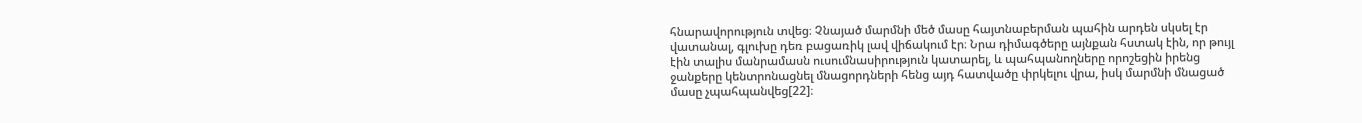հնարավորություն տվեց։ Չնայած մարմնի մեծ մասը հայտնաբերման պահին արդեն սկսել էր վատանալ, գլուխը դեռ բացառիկ լավ վիճակում էր։ Նրա դիմագծերը այնքան հստակ էին, որ թույլ էին տալիս մանրամասն ուսումնասիրություն կատարել, և պահպանողները որոշեցին իրենց ջանքերը կենտրոնացնել մնացորդների հենց այդ հատվածը փրկելու վրա, իսկ մարմնի մնացած մասը չպահպանվեց[22]։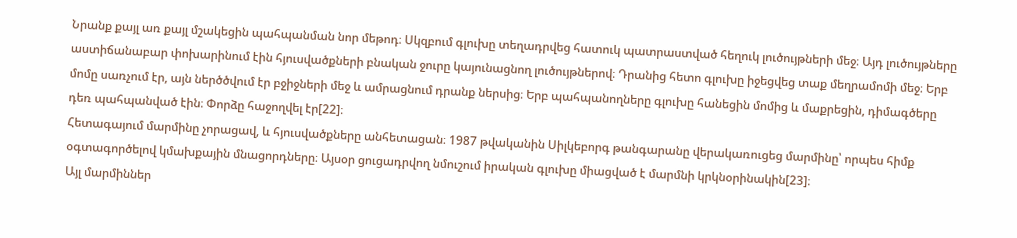Նրանք քայլ առ քայլ մշակեցին պահպանման նոր մեթոդ։ Սկզբում գլուխը տեղադրվեց հատուկ պատրաստված հեղուկ լուծույթների մեջ։ Այդ լուծույթները աստիճանաբար փոխարինում էին հյուսվածքների բնական ջուրը կայունացնող լուծույթներով։ Դրանից հետո գլուխը իջեցվեց տաք մեղրամոմի մեջ։ Երբ մոմը սառչում էր, այն ներծծվում էր բջիջների մեջ և ամրացնում դրանք ներսից։ Երբ պահպանողները գլուխը հանեցին մոմից և մաքրեցին, դիմագծերը դեռ պահպանված էին։ Փորձը հաջողվել էր[22]։
Հետագայում մարմինը չորացավ, և հյուսվածքները անհետացան։ 1987 թվականին Սիլկեբորգ թանգարանը վերակառուցեց մարմինը՝ որպես հիմք օգտագործելով կմախքային մնացորդները։ Այսօր ցուցադրվող նմուշում իրական գլուխը միացված է մարմնի կրկնօրինակին[23]։
Այլ մարմիններ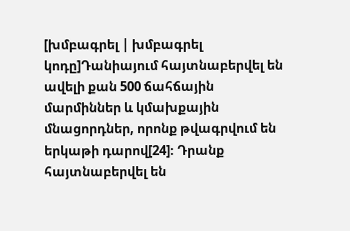[խմբագրել | խմբագրել կոդը]Դանիայում հայտնաբերվել են ավելի քան 500 ճահճային մարմիններ և կմախքային մնացորդներ, որոնք թվագրվում են երկաթի դարով[24]։ Դրանք հայտնաբերվել են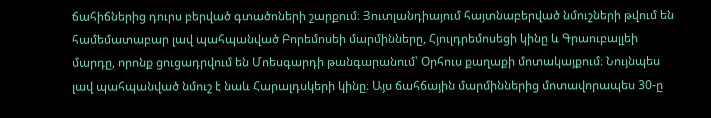ճահիճներից դուրս բերված գտածոների շարքում։ Յուտլանդիայում հայտնաբերված նմուշների թվում են համեմատաբար լավ պահպանված Բորեմոսեի մարմինները, Հյուլդրեմոսեցի կինը և Գրաուբալլեի մարդը, որոնք ցուցադրվում են Մոեսգարդի թանգարանում՝ Օրհուս քաղաքի մոտակայքում։ Նույնպես լավ պահպանված նմուշ է նաև Հարալդսկերի կինը։ Այս ճահճային մարմիններից մոտավորապես 30-ը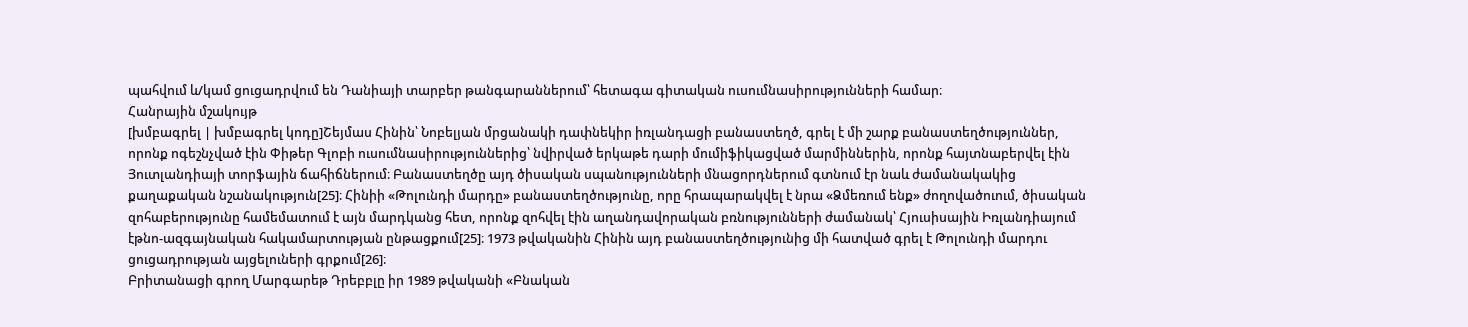պահվում և/կամ ցուցադրվում են Դանիայի տարբեր թանգարաններում՝ հետագա գիտական ուսումնասիրությունների համար։
Հանրային մշակույթ
[խմբագրել | խմբագրել կոդը]Շեյմաս Հինին՝ Նոբելյան մրցանակի դափնեկիր իռլանդացի բանաստեղծ, գրել է մի շարք բանաստեղծություններ, որոնք ոգեշնչված էին Փիթեր Գլոբի ուսումնասիրություններից՝ նվիրված երկաթե դարի մումիֆիկացված մարմիններին, որոնք հայտնաբերվել էին Յուտլանդիայի տորֆային ճահիճներում։ Բանաստեղծը այդ ծիսական սպանությունների մնացորդներում գտնում էր նաև ժամանակակից քաղաքական նշանակություն[25]։ Հինիի «Թոլունդի մարդը» բանաստեղծությունը, որը հրապարակվել է նրա «Ձմեռում ենք» ժողովածուում, ծիսական զոհաբերությունը համեմատում է այն մարդկանց հետ, որոնք զոհվել էին աղանդավորական բռնությունների ժամանակ՝ Հյուսիսային Իռլանդիայում էթնո-ազգայնական հակամարտության ընթացքում[25]։ 1973 թվականին Հինին այդ բանաստեղծությունից մի հատված գրել է Թոլունդի մարդու ցուցադրության այցելուների գրքում[26]։
Բրիտանացի գրող Մարգարեթ Դրեբբլը իր 1989 թվականի «Բնական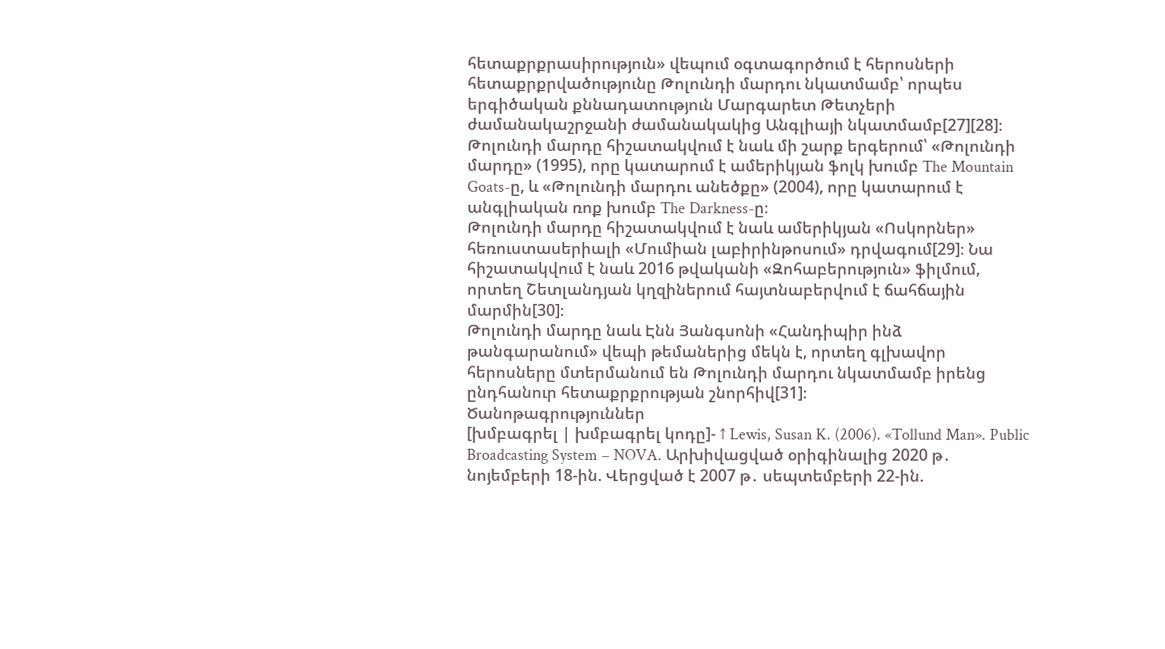հետաքրքրասիրություն» վեպում օգտագործում է հերոսների հետաքրքրվածությունը Թոլունդի մարդու նկատմամբ՝ որպես երգիծական քննադատություն Մարգարետ Թետչերի ժամանակաշրջանի ժամանակակից Անգլիայի նկատմամբ[27][28]։
Թոլունդի մարդը հիշատակվում է նաև մի շարք երգերում՝ «Թոլունդի մարդը» (1995), որը կատարում է ամերիկյան ֆոլկ խումբ The Mountain Goats-ը, և «Թոլունդի մարդու անեծքը» (2004), որը կատարում է անգլիական ռոք խումբ The Darkness-ը։
Թոլունդի մարդը հիշատակվում է նաև ամերիկյան «Ոսկորներ» հեռուստասերիալի «Մումիան լաբիրինթոսում» դրվագում[29]։ Նա հիշատակվում է նաև 2016 թվականի «Զոհաբերություն» ֆիլմում, որտեղ Շետլանդյան կղզիներում հայտնաբերվում է ճահճային մարմին[30]։
Թոլունդի մարդը նաև Էնն Յանգսոնի «Հանդիպիր ինձ թանգարանում» վեպի թեմաներից մեկն է, որտեղ գլխավոր հերոսները մտերմանում են Թոլունդի մարդու նկատմամբ իրենց ընդհանուր հետաքրքրության շնորհիվ[31]։
Ծանոթագրություններ
[խմբագրել | խմբագրել կոդը]- ↑ Lewis, Susan K. (2006). «Tollund Man». Public Broadcasting System – NOVA. Արխիվացված օրիգինալից 2020 թ․ նոյեմբերի 18-ին. Վերցված է 2007 թ․ սեպտեմբերի 22-ին.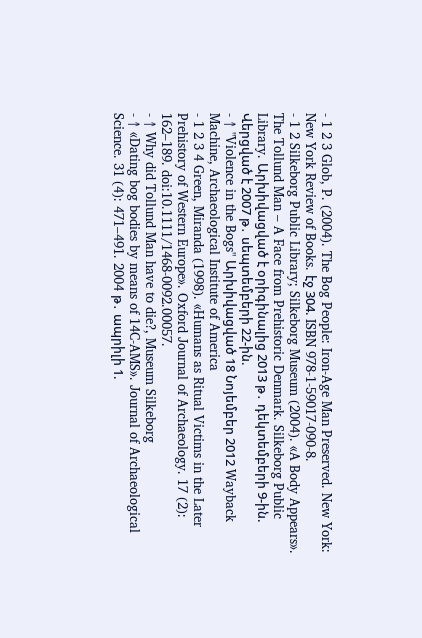- 1 2 3 Glob, P. (2004). The Bog People: Iron-Age Man Preserved. New York: New York Review of Books. էջ 304. ISBN 978-1-59017-090-8.
- 1 2 Silkeborg Public Library; Silkeborg Museum (2004). «A Body Appears». The Tollund Man – A Face from Prehistoric Denmark. Silkeborg Public Library. Արխիվացված է օրիգինալից 2013 թ․ դեկտեմբերի 9-ին. Վերցված է 2007 թ․ սեպտեմբերի 22-ին.
- ↑ "Violence in the Bogs" Արխիվացված 18 Նոյեմբեր 2012 Wayback Machine, Archaeological Institute of America
- 1 2 3 4 Green, Miranda (1998). «Humans as Ritual Victims in the Later Prehistory of Western Europe». Oxford Journal of Archaeology. 17 (2): 162–189. doi:10.1111/1468-0092.00057.
- ↑ Why did Tollund Man have to die?, Museum Silkeborg
- ↑ «Dating bog bodies by means of 14C-AMS». Journal of Archaeological Science. 31 (4): 471–491. 2004 թ․ ապրիլի 1.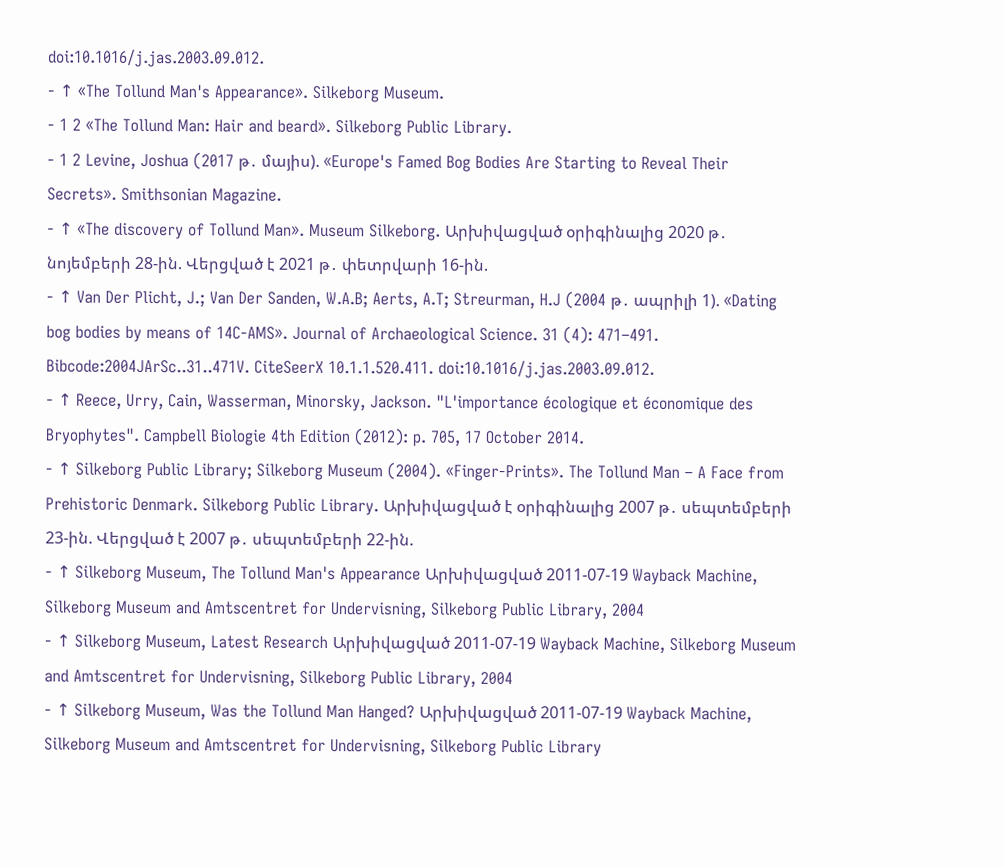doi:10.1016/j.jas.2003.09.012.
- ↑ «The Tollund Man's Appearance». Silkeborg Museum.
- 1 2 «The Tollund Man: Hair and beard». Silkeborg Public Library.
- 1 2 Levine, Joshua (2017 թ․ մայիս). «Europe's Famed Bog Bodies Are Starting to Reveal Their Secrets». Smithsonian Magazine.
- ↑ «The discovery of Tollund Man». Museum Silkeborg. Արխիվացված օրիգինալից 2020 թ․ նոյեմբերի 28-ին. Վերցված է 2021 թ․ փետրվարի 16-ին.
- ↑ Van Der Plicht, J.; Van Der Sanden, W.A.B; Aerts, A.T; Streurman, H.J (2004 թ․ ապրիլի 1). «Dating bog bodies by means of 14C-AMS». Journal of Archaeological Science. 31 (4): 471–491. Bibcode:2004JArSc..31..471V. CiteSeerX 10.1.1.520.411. doi:10.1016/j.jas.2003.09.012.
- ↑ Reece, Urry, Cain, Wasserman, Minorsky, Jackson. "L'importance écologique et économique des Bryophytes". Campbell Biologie 4th Edition (2012): p. 705, 17 October 2014.
- ↑ Silkeborg Public Library; Silkeborg Museum (2004). «Finger-Prints». The Tollund Man – A Face from Prehistoric Denmark. Silkeborg Public Library. Արխիվացված է օրիգինալից 2007 թ․ սեպտեմբերի 23-ին. Վերցված է 2007 թ․ սեպտեմբերի 22-ին.
- ↑ Silkeborg Museum, The Tollund Man's Appearance Արխիվացված 2011-07-19 Wayback Machine, Silkeborg Museum and Amtscentret for Undervisning, Silkeborg Public Library, 2004
- ↑ Silkeborg Museum, Latest Research Արխիվացված 2011-07-19 Wayback Machine, Silkeborg Museum and Amtscentret for Undervisning, Silkeborg Public Library, 2004
- ↑ Silkeborg Museum, Was the Tollund Man Hanged? Արխիվացված 2011-07-19 Wayback Machine, Silkeborg Museum and Amtscentret for Undervisning, Silkeborg Public Library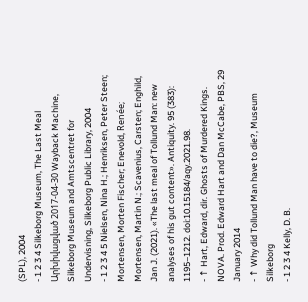(SPL), 2004
- 1 2 3 4 Silkeborg Museum, The Last Meal Արխիվացված 2017-04-30 Wayback Machine, Silkeborg Museum and Amtscentret for Undervisning, Silkeborg Public Library, 2004
- 1 2 3 4 5 Nielsen, Nina H.; Henriksen, Peter Steen; Mortensen, Morten Fischer; Enevold, Renée; Mortensen, Martin N.; Scavenius, Carsten; Enghild, Jan J. (2021). «The last meal of Tollund Man: new analyses of his gut content». Antiquity. 95 (383): 1195–1212. doi:10.15184/aqy.2021.98.
- ↑ Hart, Edward, dir. Ghosts of Murdered Kings. NOVA. Prod. Edward Hart and Dan McCabe, PBS, 29 January 2014
- ↑ Why did Tollund Man have to die?, Museum Silkeborg
- 1 2 3 4 Kelly, D. B.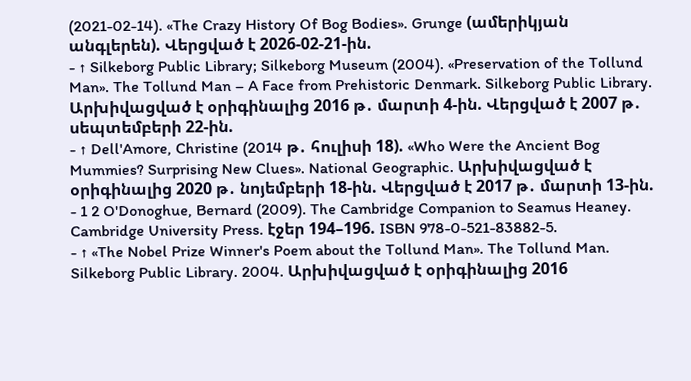(2021-02-14). «The Crazy History Of Bog Bodies». Grunge (ամերիկյան անգլերեն). Վերցված է 2026-02-21-ին.
- ↑ Silkeborg Public Library; Silkeborg Museum (2004). «Preservation of the Tollund Man». The Tollund Man – A Face from Prehistoric Denmark. Silkeborg Public Library. Արխիվացված է օրիգինալից 2016 թ․ մարտի 4-ին. Վերցված է 2007 թ․ սեպտեմբերի 22-ին.
- ↑ Dell'Amore, Christine (2014 թ․ հուլիսի 18). «Who Were the Ancient Bog Mummies? Surprising New Clues». National Geographic. Արխիվացված է օրիգինալից 2020 թ․ նոյեմբերի 18-ին. Վերցված է 2017 թ․ մարտի 13-ին.
- 1 2 O'Donoghue, Bernard (2009). The Cambridge Companion to Seamus Heaney. Cambridge University Press. էջեր 194–196. ISBN 978-0-521-83882-5.
- ↑ «The Nobel Prize Winner's Poem about the Tollund Man». The Tollund Man. Silkeborg Public Library. 2004. Արխիվացված է օրիգինալից 2016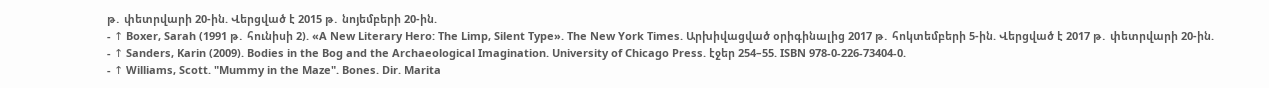թ․ փետրվարի 20-ին. Վերցված է 2015 թ․ նոյեմբերի 20-ին.
- ↑ Boxer, Sarah (1991 թ․ հունիսի 2). «A New Literary Hero: The Limp, Silent Type». The New York Times. Արխիվացված օրիգինալից 2017 թ․ հոկտեմբերի 5-ին. Վերցված է 2017 թ․ փետրվարի 20-ին.
- ↑ Sanders, Karin (2009). Bodies in the Bog and the Archaeological Imagination. University of Chicago Press. էջեր 254–55. ISBN 978-0-226-73404-0.
- ↑ Williams, Scott. "Mummy in the Maze". Bones. Dir. Marita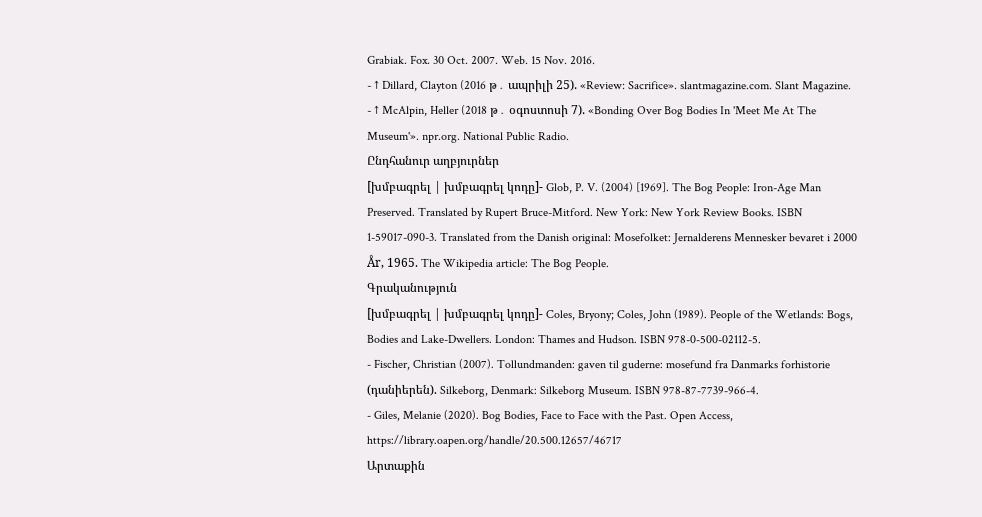Grabiak. Fox. 30 Oct. 2007. Web. 15 Nov. 2016.
- ↑ Dillard, Clayton (2016 թ․ ապրիլի 25). «Review: Sacrifice». slantmagazine.com. Slant Magazine.
- ↑ McAlpin, Heller (2018 թ․ օգոստոսի 7). «Bonding Over Bog Bodies In 'Meet Me At The Museum'». npr.org. National Public Radio.
Ընդհանուր աղբյուրներ
[խմբագրել | խմբագրել կոդը]- Glob, P. V. (2004) [1969]. The Bog People: Iron-Age Man Preserved. Translated by Rupert Bruce-Mitford. New York: New York Review Books. ISBN 1-59017-090-3. Translated from the Danish original: Mosefolket: Jernalderens Mennesker bevaret i 2000 År, 1965. The Wikipedia article: The Bog People.
Գրականություն
[խմբագրել | խմբագրել կոդը]- Coles, Bryony; Coles, John (1989). People of the Wetlands: Bogs, Bodies and Lake-Dwellers. London: Thames and Hudson. ISBN 978-0-500-02112-5.
- Fischer, Christian (2007). Tollundmanden: gaven til guderne: mosefund fra Danmarks forhistorie (դանիերեն). Silkeborg, Denmark: Silkeborg Museum. ISBN 978-87-7739-966-4.
- Giles, Melanie (2020). Bog Bodies, Face to Face with the Past. Open Access, https://library.oapen.org/handle/20.500.12657/46717
Արտաքին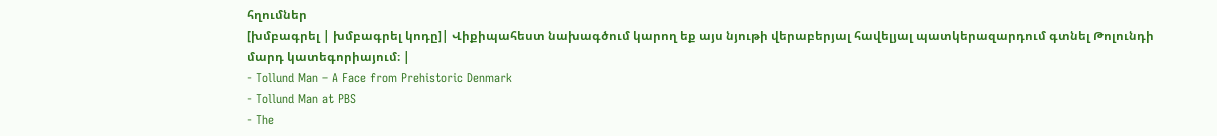հղումներ
[խմբագրել | խմբագրել կոդը]| Վիքիպահեստ նախագծում կարող եք այս նյութի վերաբերյալ հավելյալ պատկերազարդում գտնել Թոլունդի մարդ կատեգորիայում։ |
- Tollund Man – A Face from Prehistoric Denmark
- Tollund Man at PBS
- The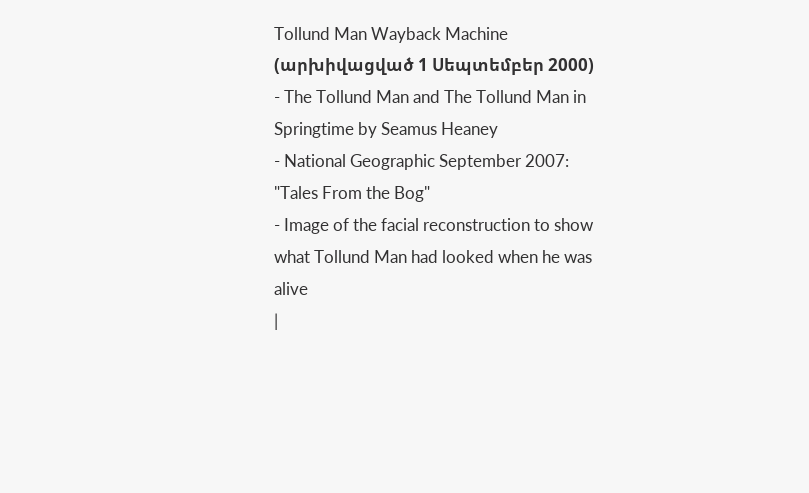Tollund Man Wayback Machine (արխիվացված 1 Սեպտեմբեր 2000)
- The Tollund Man and The Tollund Man in Springtime by Seamus Heaney
- National Geographic September 2007: "Tales From the Bog"
- Image of the facial reconstruction to show what Tollund Man had looked when he was alive
|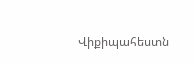Վիքիպահեստն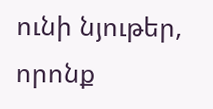ունի նյութեր, որոնք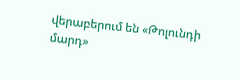վերաբերում են «Թոլունդի մարդ»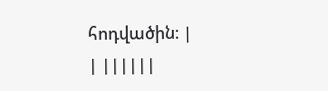հոդվածին։ |
| ||||||